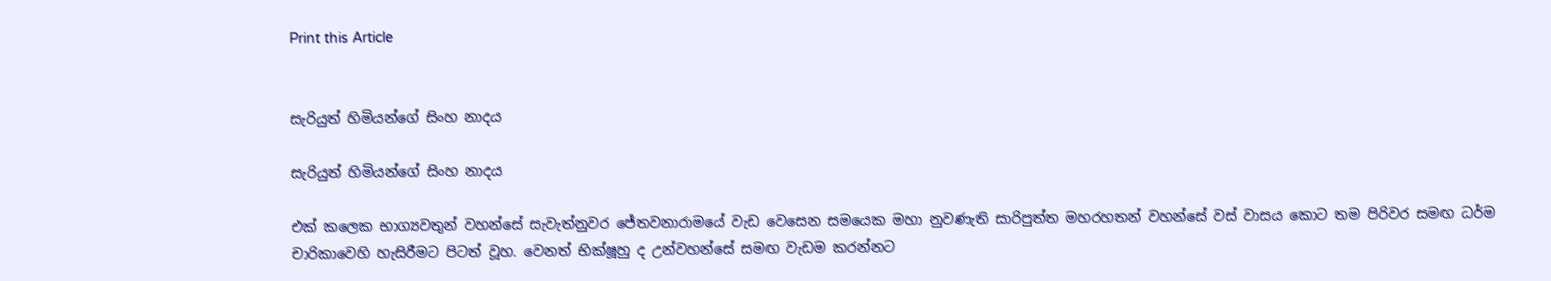Print this Article


සැරියුත් හිමියන්ගේ සිංහ නාදය

සැරියුත් හිමියන්ගේ සිංහ නාදය

එක් කලෙක භාග්‍යවතුන් වහන්සේ සැවැත්නුවර ජේතවනාරාමයේ වැඩ වෙසෙන සමයෙක මහා නුවණැති සාරිපුත්ත මහරහතන් වහන්සේ වස් වාසය කොට තම පිරිවර සමඟ ධර්ම චාරිකාවෙහි හැසිරීමට පිටත් වූහ. වෙනත් භික්ෂූහු ද උන්වහන්සේ සමඟ වැඩම කරන්නට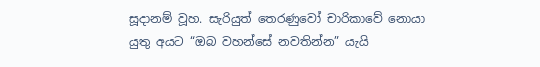සූදානම් වූහ. සැරියුත් තෙරණුවෝ චාරිකාවේ නොයා යුතු අයට “ඔබ වහන්සේ නවතින්න” යැයි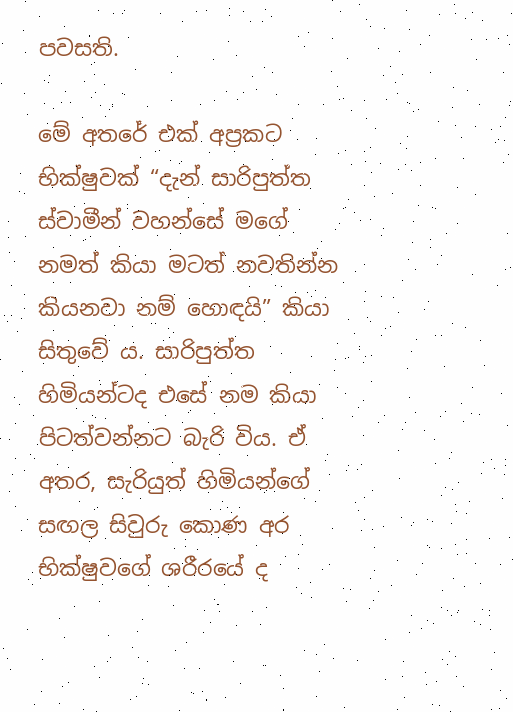පවසති.

මේ අතරේ එක් අප්‍රකට භික්ෂුවක් “දැන් සාරිපුත්ත ස්වාමීන් වහන්සේ මගේ නමත් කියා මටත් නවතින්න කියනවා නම් හොඳයි” කියා සිතුවේ ය. සාරිපුත්ත හිමියන්ටද එසේ නම කියා පිටත්වන්නට බැරි විය. ඒ අතර, සැරියුත් හිමියන්ගේ සඟල සිවුරු කොණ අර භික්ෂුවගේ ශරීරයේ ද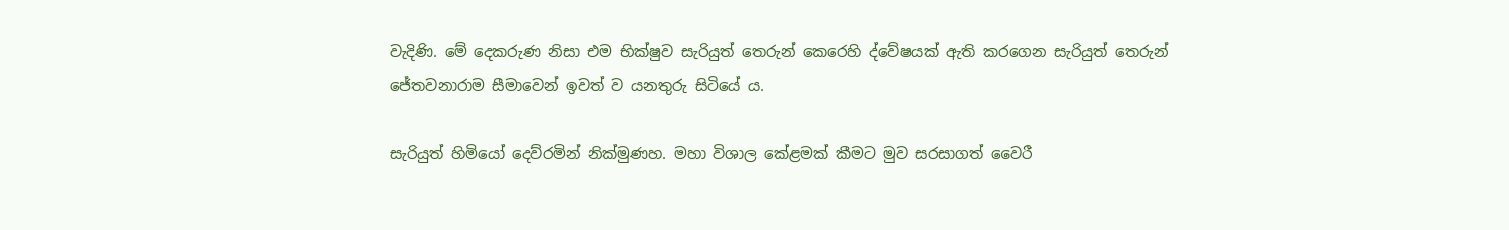වැදිණි. මේ දෙකරුණ නිසා එම භික්ෂුව සැරියුත් තෙරුන් කෙරෙහි ද්වේෂයක් ඇති කරගෙන සැරියුත් තෙරුන් ජේතවනාරාම සීමාවෙන් ඉවත් ව යනතුරු සිටියේ ය.

සැරියුත් හිමියෝ දෙව්රමින් නික්මුණහ. මහා විශාල කේළමක් කීමට මුව සරසාගත් වෛරී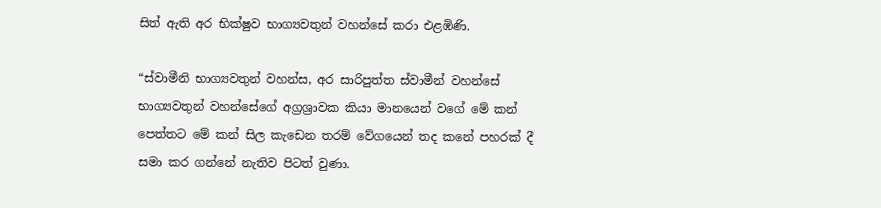සිත් ඇති අර භික්ෂුව භාග්‍යවතුන් වහන්සේ කරා එළඹිණි.

“ස්වාමීනි භාග්‍යවතුන් වහන්ස, අර සාරිපුත්ත ස්වාමීන් වහන්සේ භාග්‍යවතුන් වහන්සේගේ අග්‍රශ්‍රාවක කියා මානයෙන් වගේ මේ කන් පෙත්තට මේ කන් සිල කැඩෙන තරම් වේගයෙන් තද කනේ පහරක් දී සමා කර ගන්නේ නැතිව පිටත් වුණා.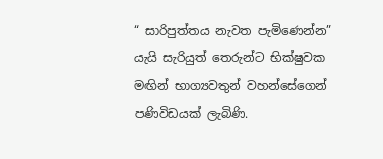“ සාරිපුත්තය නැවත පැමිණෙන්න” යැයි සැරියුත් තෙරුන්ට භික්ෂුවක මඟින් භාග්‍යවතුන් වහන්සේගෙන් පණිවිඩයක් ලැබිණි.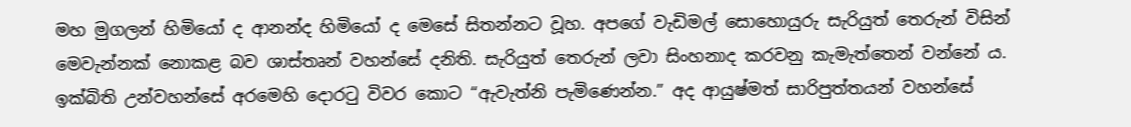මහ මුගලන් හිමියෝ ද ආනන්ද හිමියෝ ද මෙසේ සිතන්නට වූහ. අපගේ වැඩිමල් සොහොයුරු සැරියුත් තෙරුන් විසින් මෙවැන්නක් නොකළ බව ශාස්තෘන් වහන්සේ දනිති. සැරියුත් තෙරුන් ලවා සිංහනාද කරවනු කැමැත්තෙන් වන්නේ ය. ඉක්බිති උන්වහන්සේ අරමෙහි දොරටු විවර කොට “ඇවැත්නි පැමිණෙන්න.” අද ආයුෂ්මත් සාරිපුත්තයන් වහන්සේ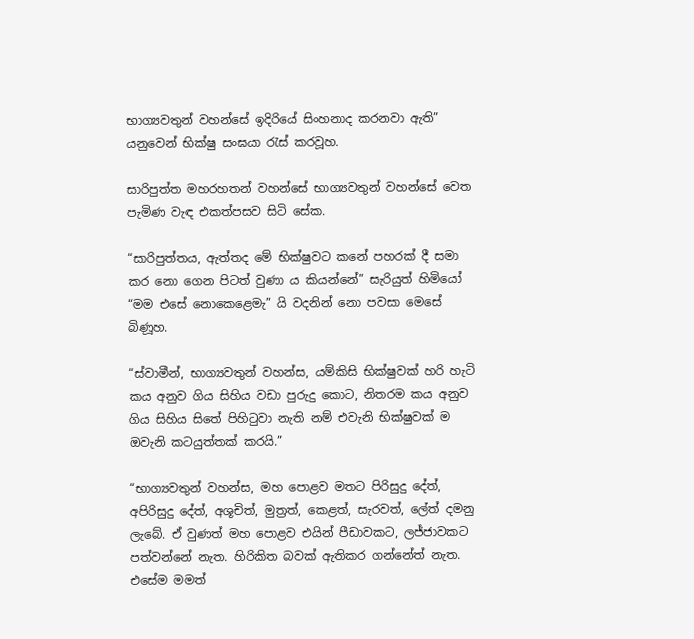භාග්‍යවතුන් වහන්සේ ඉදිරියේ සිංහනාද කරනවා ඇති” යනුවෙන් භික්ෂු සංඝයා රැස් කරවූහ.

සාරිපුත්ත මහරහතන් වහන්සේ භාග්‍යවතුන් වහන්සේ වෙත පැමිණ වැඳ එකත්පසව සිටි සේක.

“සාරිපුත්තය, ඇත්තද මේ භික්ෂුවට කනේ පහරක් දී සමා කර නො ගෙන පිටත් වුණා ය කියන්නේ” සැරියුත් හිමියෝ “මම එසේ නොකෙළෙමැ” යි වදනින් නො පවසා මෙසේ බිණූහ.

“ස්වාමීන්, භාග්‍යවතුන් වහන්ස, යම්කිසි භික්ෂුවක් හරි හැටි කය අනුව ගිය සිහිය වඩා පුරුදු කොට, නිතරම කය අනුව ගිය සිහිය සිතේ පිහිටුවා නැති නම් එවැනි භික්ෂුවක් ම ඔවැනි කටයුත්තක් කරයි.”

“භාග්‍යවතුන් වහන්ස, මහ පොළව මතට පිරිසුදු දේත්, අපිරිසුදු දේත්, අශූචිත්, මුත්‍රත්, කෙළත්, සැරවත්, ලේත් දමනු ලැබේ. ඒ වුණත් මහ පොළව එයින් පීඩාවකට, ලජ්ජාවකට පත්වන්නේ නැත. හිරිකිත බවක් ඇතිකර ගන්නේත් නැත. එසේම මමත්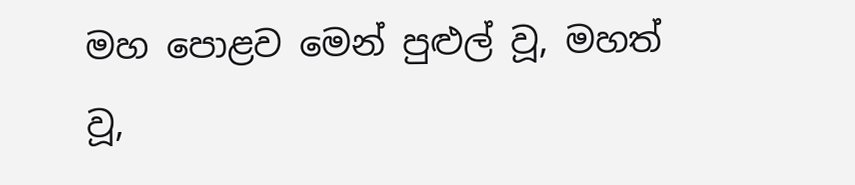මහ පොළව මෙන් පුළුල් වූ, මහත් වූ,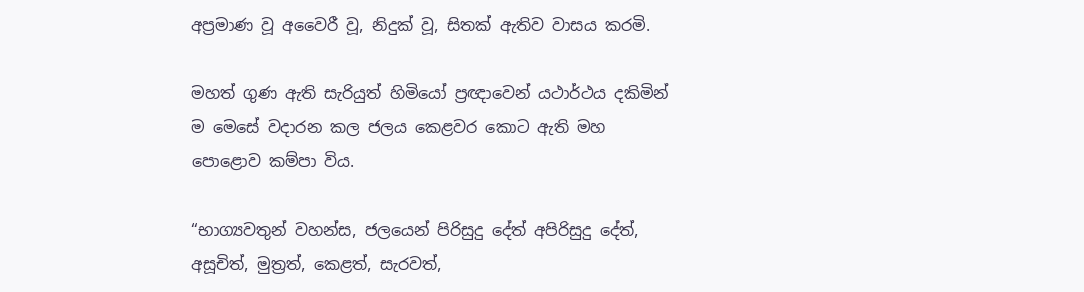අප්‍රමාණ වූ අවෛරී වූ, නිදුක් වූ, සිතක් ඇතිව වාසය කරමි.

මහත් ගුණ ඇති සැරියුත් හිමියෝ ප්‍රඥාවෙන් යථාර්ථය දකිමින් ම මෙසේ වදාරන කල ජලය කෙළවර කොට ඇති මහ පොළොව කම්පා විය.

“භාග්‍යවතුන් වහන්ස, ජලයෙන් පිරිසුදු දේත් අපිරිසුදු දේත්, අසූචිත්, මුත්‍රත්, කෙළත්, සැරවත්,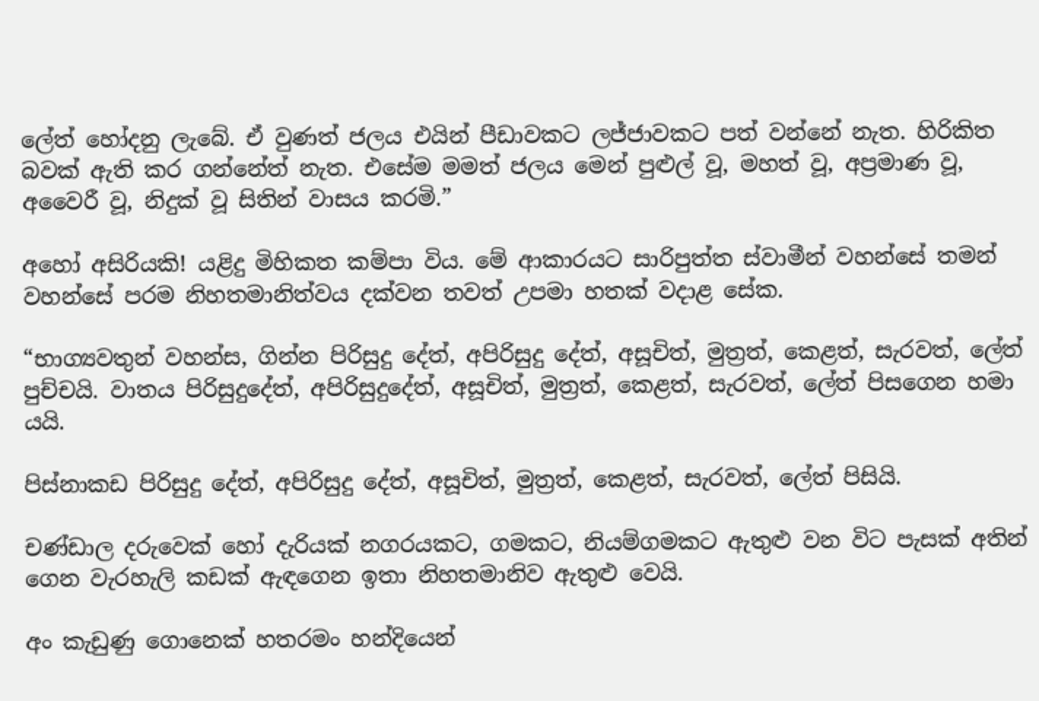ලේත් හෝදනු ලැබේ. ඒ වුණත් ජලය එයින් පීඩාවකට ලජ්ජාවකට පත් වන්නේ නැත. හිරිකිත බවක් ඇති කර ගන්නේත් නැත. එසේම මමත් ජලය මෙන් පුළුල් වූ, මහත් වූ, අප්‍රමාණ වූ, අවෛරී වූ, නිදුක් වූ සිතින් වාසය කරමි.”

අහෝ අසිරියකි! යළිදු මිහිකත කම්පා විය. මේ ආකාරයට සාරිපුත්ත ස්වාමීන් වහන්සේ තමන් වහන්සේ පරම නිහතමානිත්වය දක්වන තවත් උපමා හතක් වදාළ සේක.

“භාග්‍යවතුන් වහන්ස, ගින්න පිරිසුදු දේත්, අපිරිසුදු දේත්, අසූචිත්, මුත්‍රත්, කෙළත්, සැරවත්, ලේත් පුච්චයි. වාතය පිරිසුදුදේත්, අපිරිසුදුදේත්, අසූචිත්, මුත්‍රත්, කෙළත්, සැරවත්, ලේත් පිසගෙන හමා යයි.

පිස්නාකඩ පිරිසුදු දේත්, අපිරිසුදු දේත්, අසූචිත්, මුත්‍රත්, කෙළත්, සැරවත්, ලේත් පිසියි.

චණ්ඩාල දරුවෙක් හෝ දැරියක් නගරයකට, ගමකට, නියම්ගමකට ඇතුළු වන විට පැසක් අතින් ගෙන වැරහැලි කඩක් ඇඳගෙන ඉතා නිහතමානිව ඇතුළු වෙයි.

අං කැඩුණු ගොනෙක් හතරමං හන්දියෙන්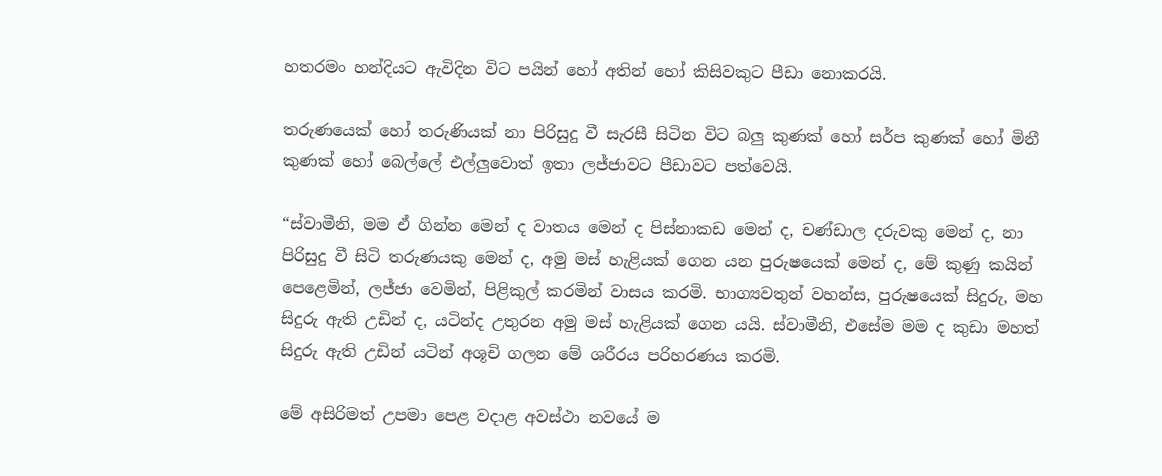හතරමං හන්දියට ඇවිදින විට පයින් හෝ අතින් හෝ කිසිවකුට පීඩා නොකරයි.

තරුණයෙක් හෝ තරුණියක් නා පිරිසුදු වී සැරසී සිටින විට බලු කුණක් හෝ සර්ප කුණක් හෝ මිනී කුණක් හෝ බෙල්ලේ එල්ලුවොත් ඉතා ලජ්ජාවට පීඩාවට පත්වෙයි.

“ස්වාමීනි, මම ඒ ගින්න මෙන් ද වාතය මෙන් ද පිස්නාකඩ මෙන් ද, චණ්ඩාල දරුවකු මෙන් ද, නා පිරිසුදු වී සිටි තරුණයකු මෙන් ද, අමු මස් හැළියක් ගෙන යන පුරුෂයෙක් මෙන් ද, මේ කුණු කයින් පෙළෙමින්, ලජ්ජා වෙමින්, පිළිකුල් කරමින් වාසය කරමි. භාග්‍යවතුන් වහන්ස, පුරුෂයෙක් සිදුරු, මහ සිදුරු ඇති උඩින් ද, යටින්ද උතුරන අමු මස් හැළියක් ගෙන යයි. ස්වාමීනි, එසේම මම ද කුඩා මහත් සිදුරු ඇති උඩින් යටින් අශූචි ගලන මේ ශරීරය පරිහරණය කරමි.

මේ අසිරිමත් උපමා පෙළ වදාළ අවස්ථා නවයේ ම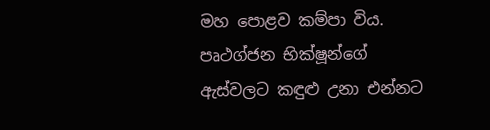මහ පොළව කම්පා විය. පෘථග්ජන භික්ෂූන්ගේ ඇස්වලට කඳුළු උනා එන්නට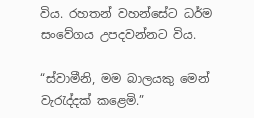විය. රහතන් වහන්සේට ධර්ම සංවේගය උපදවන්නට විය.

“ස්වාමීනි, මම බාලයකු මෙන් වැරැද්දක් කළෙමි.”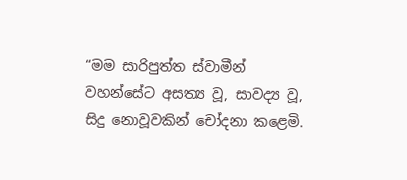“මම සාරිපුත්ත ස්වාමීන් වහන්සේට අසත්‍ය වූ, සාවද්‍ය වූ, සිදු නොවූවකින් චෝදනා කළෙමි.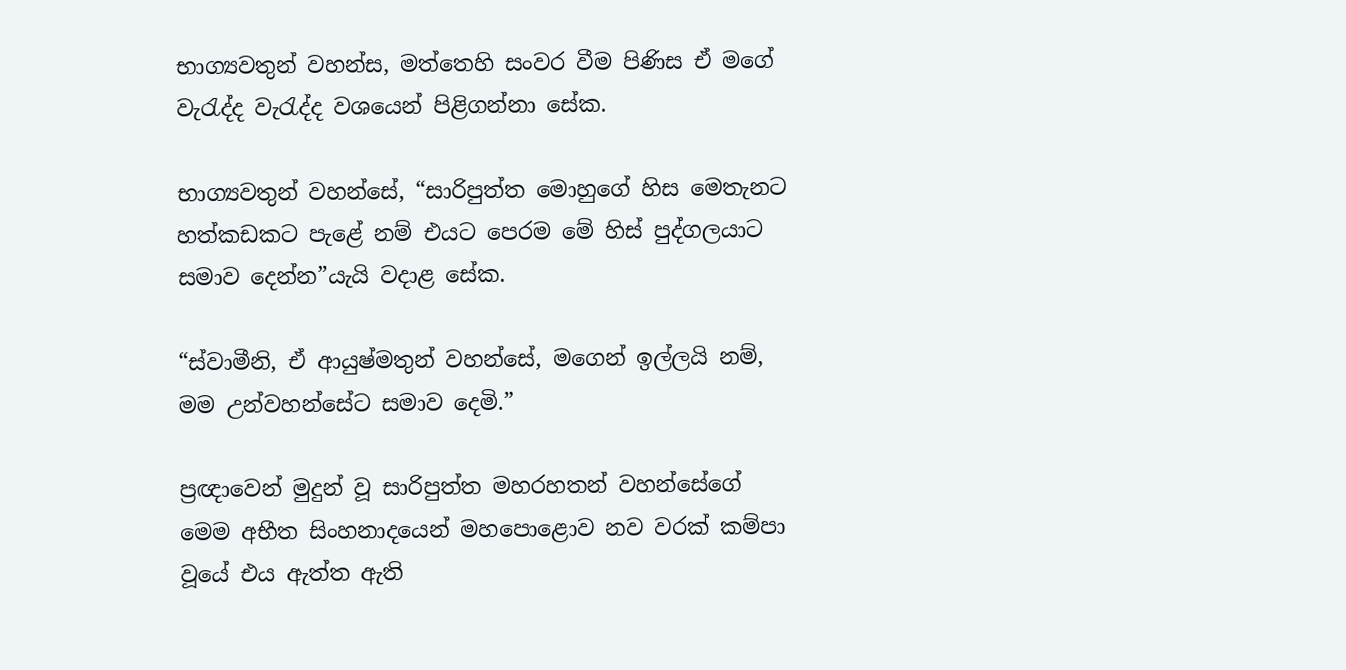භාග්‍යවතුන් වහන්ස, මත්තෙහි සංවර වීම පිණිස ඒ මගේ වැරැද්ද වැරැද්ද වශයෙන් පිළිගන්නා සේක.

භාග්‍යවතුන් වහන්සේ, “සාරිපුත්ත මොහුගේ හිස මෙතැනට හත්කඩකට පැළේ නම් එයට පෙරම මේ හිස් පුද්ගලයාට සමාව දෙන්න”යැයි වදාළ සේක.

“ස්වාමීනි, ඒ ආයුෂ්මතුන් වහන්සේ, මගෙන් ඉල්ලයි නම්, මම උන්වහන්සේට සමාව දෙමි.”

ප්‍රඥාවෙන් මුදුන් වූ සාරිපුත්ත මහරහතන් වහන්සේගේ මෙම අභීත සිංහනාදයෙන් මහපොළොව නව වරක් කම්පා වූයේ එය ඇත්ත ඇති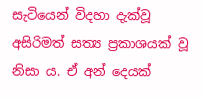සැටියෙන් විදහා දැක්වූ අසිරිමත් සත්‍ය ප්‍රකාශයක් වූ නිසා ය. ඒ අන් දෙයක්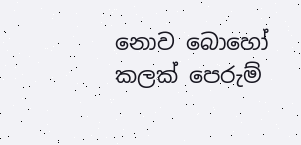නොව බොහෝ කලක් පෙරුම්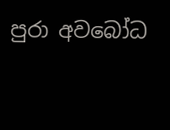පුරා අවබෝධ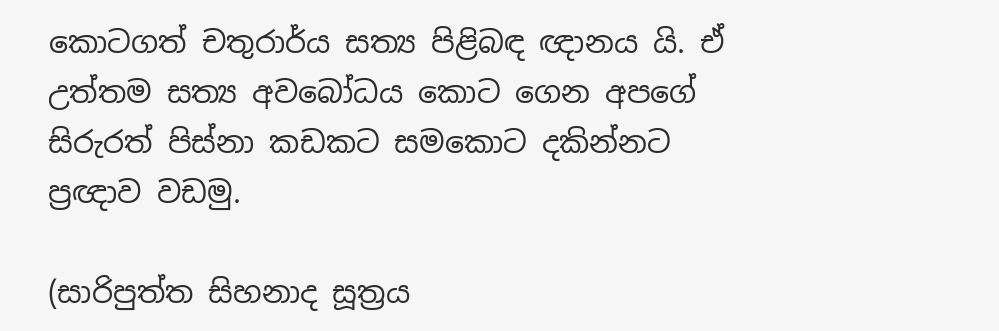කොටගත් චතුරාර්ය සත්‍ය පිළිබඳ ඥානය යි. ඒ උත්තම සත්‍ය අවබෝධය කොට ගෙන අපගේ සිරුරත් පිස්නා කඩකට සමකොට දකින්නට ප්‍රඥාව වඩමු.

(සාරිපුත්ත සිහනාද සූත්‍රය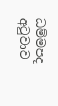ධම්මපද අටුවාව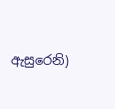ඇසුරෙනි)